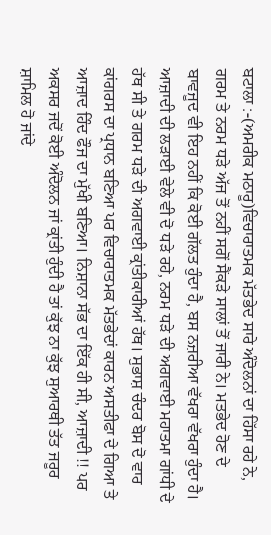ਬਟਾਲਾ :-(ਅਮਰੀਕ ਮਠਾਰੂ)ਵਿਚਾਰਾਤਮਕ ਮੱਤਭੇਦ ਸਾਰੇ ਅੰਦੋਲਨਾਂ ਦਾ ਹਿੱਸਾ ਰਹੇ ਨੇ, ਗਰਮ ਤੇ ਨਰਮ ਧੜੇ ਅੱਜ ਤੋਂ ਨਹੀਂ ਸਗੋਂ ਸੈਂਕੜੇ ਸਾਲਾਂ ਤੋਂ ਜਾਰੀ ਨੇ। ਮਤਭੇਦ ਹੋਣ ਦੇ ਬਾਵਜੂਦ ਵੀ ਇਹ ਨਹੀਂ ਕਿ ਕੋਈ ਗੱਲਤ ਹੁੰਦਾ ਹੈ, ਬਸ ਨਜ਼ਰੀਆ ਵੱਖਰਾ ਵੱਖਰਾ ਹੁੰਦਾ ਹੈ। ਆਜ਼ਾਦੀ ਦੀ ਲੜਾਈ ਵੇਲੇ ਵੀ ਦੋ ਧੜੇ ਰਹੇ, ਨਰਮ ਧੜੇ ਦੀ ਅਗਵਾਈ ਮਹਾਤਮਾ ਗਾਂਧੀ ਦੇ ਹੱਥ ਸੀ ਤੇ ਗਰਮ ਧੜੇ ਦੀ ਅਗਵਾਈ ਕ੍ਰਾਂਤੀਕਾਰੀਆਂ ਹੱਥ। ਸੁਭਾਸ਼ ਚੰਦਰ ਬੋਸ ਦੋ ਵਾਰ ਕਾਂਗਰਸ ਦਾ ਪ੍ਰਧਾਨ ਬਣਿਆ ਪਰ ਵਿਚਾਰਾਤਮਕ ਮੱਤਭੇਦਾਂ ਕਾਰਨ ਅਸਤੀਫਾ ਦੇ ਗਿਆ ਤੇ ਆਜ਼ਾਦ ਹਿੰਦ ਫੌਜ ਦਾ ਮੁੱਖੀ ਬਣਿਆ। ਨਿਸ਼ਾਨਾ ਸੱਭ ਦਾ ਇੱਕ ਹੀ ਸੀ, ਆਜ਼ਾਦੀ !! ਪਰ ਅਕਸਰ ਜਦੋਂ ਕੋਈ ਅੰਦੋਲਨ ਜਾਂ ਕ੍ਰਾਂਤੀ ਹੁੰਦੀ ਹੈ ਤਾਂ ਕੁੱਝ ਨਾ ਕੁੱਝ ਸੁਆਰਥੀ ਤੱਤ ਜਰੂਰ ਸ਼ਾਮਿਲ ਹੋ ਜਾਂਦੇ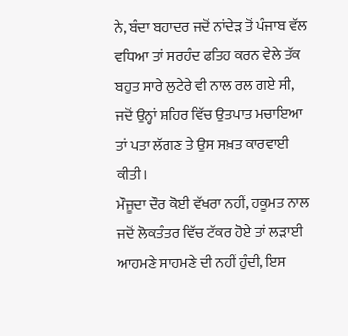ਨੇ, ਬੰਦਾ ਬਹਾਦਰ ਜਦੋਂ ਨਾਂਦੇੜ ਤੋਂ ਪੰਜਾਬ ਵੱਲ ਵਧਿਆ ਤਾਂ ਸਰਹੰਦ ਫਤਿਹ ਕਰਨ ਵੇਲੇ ਤੱਕ ਬਹੁਤ ਸਾਰੇ ਲੁਟੇਰੇ ਵੀ ਨਾਲ ਰਲ ਗਏ ਸੀ, ਜਦੋਂ ਉਨ੍ਹਾਂ ਸ਼ਹਿਰ ਵਿੱਚ ਉਤਪਾਤ ਮਚਾਇਆ ਤਾਂ ਪਤਾ ਲੱਗਣ ਤੇ ਉਸ ਸਖ਼ਤ ਕਾਰਵਾਈ ਕੀਤੀ।
ਮੌਜੂਦਾ ਦੌਰ ਕੋਈ ਵੱਖਰਾ ਨਹੀਂ, ਹਕੂਮਤ ਨਾਲ ਜਦੋਂ ਲੋਕਤੰਤਰ ਵਿੱਚ ਟੱਕਰ ਹੋਏ ਤਾਂ ਲੜਾਈ ਆਹਮਣੇ ਸਾਹਮਣੇ ਦੀ ਨਹੀਂ ਹੁੰਦੀ, ਇਸ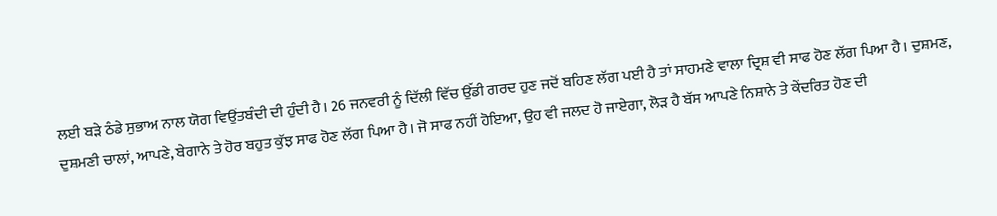ਲਈ ਬੜੇ ਠੰਡੇ ਸੁਭਾਅ ਨਾਲ ਯੋਗ ਵਿਉਂਤਬੰਦੀ ਦੀ ਹੁੰਦੀ ਹੈ। 26 ਜਨਵਰੀ ਨੂੰ ਦਿੱਲੀ ਵਿੱਚ ਉੱਡੀ ਗਰਦ ਹੁਣ ਜਦੋਂ ਬਹਿਣ ਲੱਗ ਪਈ ਹੈ ਤਾਂ ਸਾਹਮਣੇ ਵਾਲਾ ਦ੍ਰਿਸ਼ ਵੀ ਸਾਫ ਹੋਣ ਲੱਗ ਪਿਆ ਹੈ। ਦੁਸ਼ਮਣ, ਦੁਸ਼ਮਣੀ ਚਾਲਾਂ, ਆਪਣੇ, ਬੇਗਾਨੇ ਤੇ ਹੋਰ ਬਹੁਤ ਕੁੱਝ ਸਾਫ ਹੋਣ ਲੱਗ ਪਿਆ ਹੈ। ਜੋ ਸਾਫ ਨਹੀਂ ਹੋਇਆ, ਉਹ ਵੀ ਜਲਦ ਹੋ ਜਾਏਗਾ, ਲੋੜ ਹੈ ਬੱਸ ਆਪਣੇ ਨਿਸ਼ਾਨੇ ਤੇ ਕੇਂਦਰਿਤ ਹੋਣ ਦੀ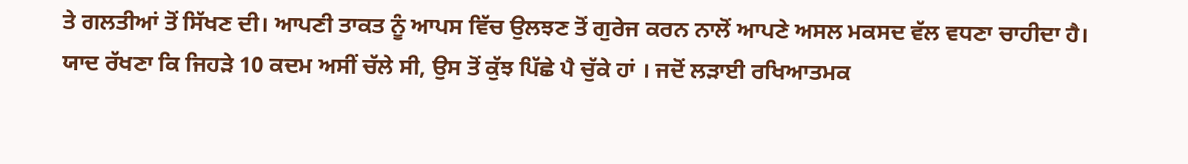ਤੇ ਗਲਤੀਆਂ ਤੋਂ ਸਿੱਖਣ ਦੀ। ਆਪਣੀ ਤਾਕਤ ਨੂੰ ਆਪਸ ਵਿੱਚ ਉਲਝਣ ਤੋਂ ਗੁਰੇਜ ਕਰਨ ਨਾਲੋਂ ਆਪਣੇ ਅਸਲ ਮਕਸਦ ਵੱਲ ਵਧਣਾ ਚਾਹੀਦਾ ਹੈ। ਯਾਦ ਰੱਖਣਾ ਕਿ ਜਿਹੜੇ 10 ਕਦਮ ਅਸੀਂ ਚੱਲੇ ਸੀ, ਉਸ ਤੋਂ ਕੁੱਝ ਪਿੱਛੇ ਪੈ ਚੁੱਕੇ ਹਾਂ । ਜਦੋਂ ਲੜਾਈ ਰਖਿਆਤਮਕ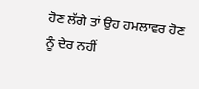ਹੋਣ ਲੱਗੇ ਤਾਂ ਉਹ ਹਮਲਾਵਰ ਹੋਣ ਨੂੰ ਦੇਰ ਨਹੀਂ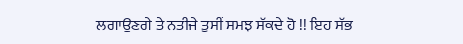ਲਗਾਉਣਗੇ ਤੇ ਨਤੀਜੇ ਤੁਸੀਂ ਸਮਝ ਸੱਕਦੇ ਹੋ !! ਇਹ ਸੱਭ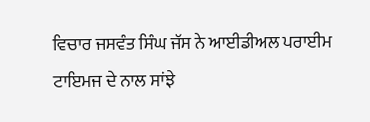ਵਿਚਾਰ ਜਸਵੰਤ ਸਿੰਘ ਜੱਸ ਨੇ ਆਈਡੀਅਲ ਪਰਾਈਮ ਟਾਇਮਜ ਦੇ ਨਾਲ ਸਾਂਝੇ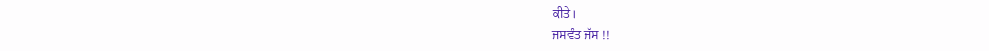ਕੀਤੇ।
ਜਸਵੰਤ ਜੱਸ !!